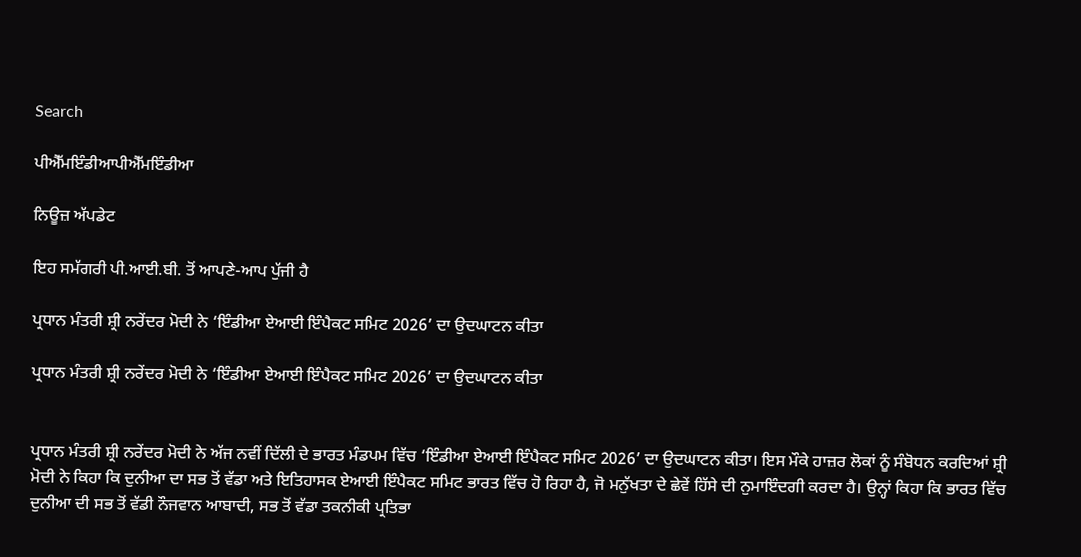Search

ਪੀਐੱਮਇੰਡੀਆਪੀਐੱਮਇੰਡੀਆ

ਨਿਊਜ਼ ਅੱਪਡੇਟ

ਇਹ ਸਮੱਗਰੀ ਪੀ.ਆਈ.ਬੀ. ਤੋਂ ਆਪਣੇ-ਆਪ ਪੁੱਜੀ ਹੈ

ਪ੍ਰਧਾਨ ਮੰਤਰੀ ਸ਼੍ਰੀ ਨਰੇਂਦਰ ਮੋਦੀ ਨੇ ‘ਇੰਡੀਆ ਏਆਈ ਇੰਪੈਕਟ ਸਮਿਟ 2026’ ਦਾ ਉਦਘਾਟਨ ਕੀਤਾ

ਪ੍ਰਧਾਨ ਮੰਤਰੀ ਸ਼੍ਰੀ ਨਰੇਂਦਰ ਮੋਦੀ ਨੇ ‘ਇੰਡੀਆ ਏਆਈ ਇੰਪੈਕਟ ਸਮਿਟ 2026’ ਦਾ ਉਦਘਾਟਨ ਕੀਤਾ


ਪ੍ਰਧਾਨ ਮੰਤਰੀ ਸ਼੍ਰੀ ਨਰੇਂਦਰ ਮੋਦੀ ਨੇ ਅੱਜ ਨਵੀਂ ਦਿੱਲੀ ਦੇ ਭਾਰਤ ਮੰਡਪਮ ਵਿੱਚ ‘ਇੰਡੀਆ ਏਆਈ ਇੰਪੈਕਟ ਸਮਿਟ 2026’ ਦਾ ਉਦਘਾਟਨ ਕੀਤਾ। ਇਸ ਮੌਕੇ ਹਾਜ਼ਰ ਲੋਕਾਂ ਨੂੰ ਸੰਬੋਧਨ ਕਰਦਿਆਂ ਸ਼੍ਰੀ ਮੋਦੀ ਨੇ ਕਿਹਾ ਕਿ ਦੁਨੀਆ ਦਾ ਸਭ ਤੋਂ ਵੱਡਾ ਅਤੇ ਇਤਿਹਾਸਕ ਏਆਈ ਇੰਪੈਕਟ ਸਮਿਟ ਭਾਰਤ ਵਿੱਚ ਹੋ ਰਿਹਾ ਹੈ, ਜੋ ਮਨੁੱਖਤਾ ਦੇ ਛੇਵੇਂ ਹਿੱਸੇ ਦੀ ਨੁਮਾਇੰਦਗੀ ਕਰਦਾ ਹੈ। ਉਨ੍ਹਾਂ ਕਿਹਾ ਕਿ ਭਾਰਤ ਵਿੱਚ ਦੁਨੀਆ ਦੀ ਸਭ ਤੋਂ ਵੱਡੀ ਨੌਜਵਾਨ ਆਬਾਦੀ, ਸਭ ਤੋਂ ਵੱਡਾ ਤਕਨੀਕੀ ਪ੍ਰਤਿਭਾ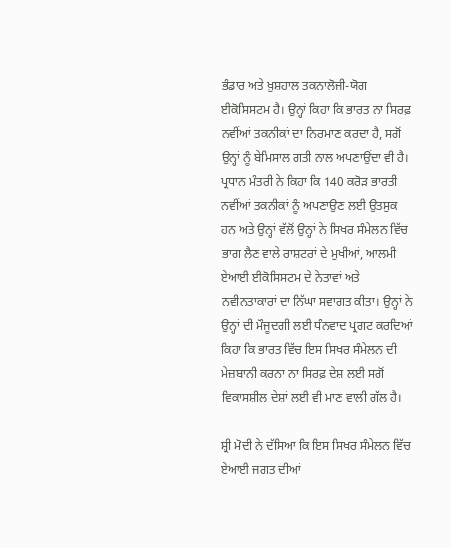ਭੰਡਾਰ ਅਤੇ ਖ਼ੁਸ਼ਹਾਲ ਤਕਨਾਲੋਜੀ-ਯੋਗ ਈਕੋਸਿਸਟਮ ਹੈ। ਉਨ੍ਹਾਂ ਕਿਹਾ ਕਿ ਭਾਰਤ ਨਾ ਸਿਰਫ਼ ਨਵੀਂਆਂ ਤਕਨੀਕਾਂ ਦਾ ਨਿਰਮਾਣ ਕਰਦਾ ਹੈ, ਸਗੋਂ ਉਨ੍ਹਾਂ ਨੂੰ ਬੇਮਿਸਾਲ ਗਤੀ ਨਾਲ ਅਪਣਾਉਂਦਾ ਵੀ ਹੈ। ਪ੍ਰਧਾਨ ਮੰਤਰੀ ਨੇ ਕਿਹਾ ਕਿ 140 ਕਰੋੜ ਭਾਰਤੀ ਨਵੀਂਆਂ ਤਕਨੀਕਾਂ ਨੂੰ ਅਪਣਾਉਣ ਲਈ ਉਤਸੁਕ ਹਨ ਅਤੇ ਉਨ੍ਹਾਂ ਵੱਲੋਂ ਉਨ੍ਹਾਂ ਨੇ ਸਿਖਰ ਸੰਮੇਲਨ ਵਿੱਚ ਭਾਗ ਲੈਣ ਵਾਲੇ ਰਾਸ਼ਟਰਾਂ ਦੇ ਮੁਖੀਆਂ, ਆਲਮੀ ਏਆਈ ਈਕੋਸਿਸਟਮ ਦੇ ਨੇਤਾਵਾਂ ਅਤੇ ਨਵੀਨਤਾਕਾਰਾਂ ਦਾ ਨਿੱਘਾ ਸਵਾਗਤ ਕੀਤਾ। ਉਨ੍ਹਾਂ ਨੇ ਉਨ੍ਹਾਂ ਦੀ ਮੌਜੂਦਗੀ ਲਈ ਧੰਨਵਾਦ ਪ੍ਰਗਟ ਕਰਦਿਆਂ ਕਿਹਾ ਕਿ ਭਾਰਤ ਵਿੱਚ ਇਸ ਸਿਖਰ ਸੰਮੇਲਨ ਦੀ ਮੇਜ਼ਬਾਨੀ ਕਰਨਾ ਨਾ ਸਿਰਫ਼ ਦੇਸ਼ ਲਈ ਸਗੋਂ ਵਿਕਾਸਸ਼ੀਲ ਦੇਸ਼ਾਂ ਲਈ ਵੀ ਮਾਣ ਵਾਲੀ ਗੱਲ ਹੈ।

ਸ਼੍ਰੀ ਮੋਦੀ ਨੇ ਦੱਸਿਆ ਕਿ ਇਸ ਸਿਖਰ ਸੰਮੇਲਨ ਵਿੱਚ ਏਆਈ ਜਗਤ ਦੀਆਂ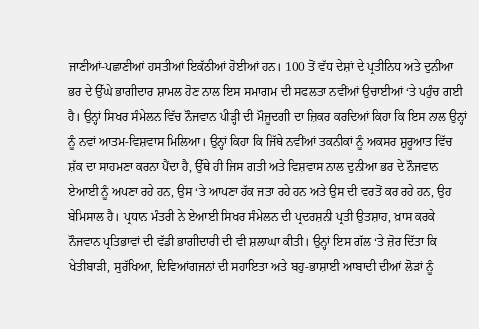ਜਾਣੀਆਂ-ਪਛਾਣੀਆਂ ਹਸਤੀਆਂ ਇਕੱਠੀਆਂ ਹੋਈਆਂ ਹਨ। 100 ਤੋਂ ਵੱਧ ਦੇਸ਼ਾਂ ਦੇ ਪ੍ਰਤੀਨਿਧ ਅਤੇ ਦੁਨੀਆ ਭਰ ਦੇ ਉੱਘੇ ਭਾਗੀਦਾਰ ਸ਼ਾਮਲ ਹੋਣ ਨਾਲ ਇਸ ਸਮਾਗਮ ਦੀ ਸਫਲਤਾ ਨਵੀਂਆਂ ਉਚਾਈਆਂ ‘ਤੇ ਪਹੁੰਚ ਗਈ ਹੈ। ਉਨ੍ਹਾਂ ਸਿਖਰ ਸੰਮੇਲਨ ਵਿੱਚ ਨੌਜਵਾਨ ਪੀੜ੍ਹੀ ਦੀ ਮੌਜੂਦਗੀ ਦਾ ਜ਼ਿਕਰ ਕਰਦਿਆਂ ਕਿਹਾ ਕਿ ਇਸ ਨਾਲ ਉਨ੍ਹਾਂ ਨੂੰ ਨਵਾਂ ਆਤਮ-ਵਿਸ਼ਵਾਸ ਮਿਲਿਆ। ਉਨ੍ਹਾਂ ਕਿਹਾ ਕਿ ਜਿੱਥੇ ਨਵੀਂਆਂ ਤਕਨੀਕਾਂ ਨੂੰ ਅਕਸਰ ਸ਼ੁਰੂਆਤ ਵਿੱਚ ਸ਼ੱਕ ਦਾ ਸਾਹਮਣਾ ਕਰਨਾ ਪੈਂਦਾ ਹੈ, ਉੱਥੇ ਹੀ ਜਿਸ ਗਤੀ ਅਤੇ ਵਿਸ਼ਵਾਸ ਨਾਲ ਦੁਨੀਆ ਭਰ ਦੇ ਨੌਜਵਾਨ ਏਆਈ ਨੂੰ ਅਪਣਾ ਰਹੇ ਹਨ, ਉਸ ‘ਤੇ ਆਪਣਾ ਹੱਕ ਜਤਾ ਰਹੇ ਹਨ ਅਤੇ ਉਸ ਦੀ ਵਰਤੋਂ ਕਰ ਰਹੇ ਹਨ, ਉਹ ਬੇਮਿਸਾਲ ਹੈ। ਪ੍ਰਧਾਨ ਮੰਤਰੀ ਨੇ ਏਆਈ ਸਿਖਰ ਸੰਮੇਲਨ ਦੀ ਪ੍ਰਦਰਸ਼ਨੀ ਪ੍ਰਤੀ ਉਤਸ਼ਾਹ, ਖ਼ਾਸ ਕਰਕੇ ਨੌਜਵਾਨ ਪ੍ਰਤਿਭਾਵਾਂ ਦੀ ਵੱਡੀ ਭਾਗੀਦਾਰੀ ਦੀ ਵੀ ਸ਼ਲਾਘਾ ਕੀਤੀ। ਉਨ੍ਹਾਂ ਇਸ ਗੱਲ ‘ਤੇ ਜ਼ੋਰ ਦਿੱਤਾ ਕਿ ਖੇਤੀਬਾੜੀ, ਸੁਰੱਖਿਆ, ਦਿਵਿਆਂਗਜਨਾਂ ਦੀ ਸਹਾਇਤਾ ਅਤੇ ਬਹੁ-ਭਾਸ਼ਾਈ ਆਬਾਦੀ ਦੀਆਂ ਲੋੜਾਂ ਨੂੰ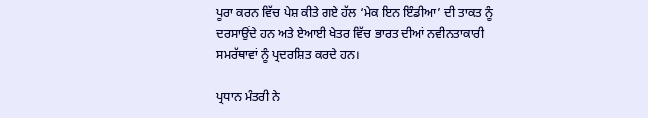ਪੂਰਾ ਕਰਨ ਵਿੱਚ ਪੇਸ਼ ਕੀਤੇ ਗਏ ਹੱਲ ‘ਮੇਕ ਇਨ ਇੰਡੀਆ’ ਦੀ ਤਾਕਤ ਨੂੰ ਦਰਸਾਉਂਦੇ ਹਨ ਅਤੇ ਏਆਈ ਖੇਤਰ ਵਿੱਚ ਭਾਰਤ ਦੀਆਂ ਨਵੀਨਤਾਕਾਰੀ ਸਮਰੱਥਾਵਾਂ ਨੂੰ ਪ੍ਰਦਰਸ਼ਿਤ ਕਰਦੇ ਹਨ।

ਪ੍ਰਧਾਨ ਮੰਤਰੀ ਨੇ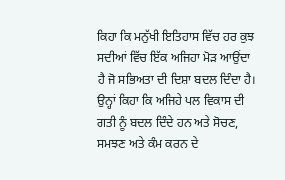ਕਿਹਾ ਕਿ ਮਨੁੱਖੀ ਇਤਿਹਾਸ ਵਿੱਚ ਹਰ ਕੁਝ ਸਦੀਆਂ ਵਿੱਚ ਇੱਕ ਅਜਿਹਾ ਮੋੜ ਆਉਂਦਾ ਹੈ ਜੋ ਸਭਿਅਤਾ ਦੀ ਦਿਸ਼ਾ ਬਦਲ ਦਿੰਦਾ ਹੈ। ਉਨ੍ਹਾਂ ਕਿਹਾ ਕਿ ਅਜਿਹੇ ਪਲ ਵਿਕਾਸ ਦੀ ਗਤੀ ਨੂੰ ਬਦਲ ਦਿੰਦੇ ਹਨ ਅਤੇ ਸੋਚਣ, ਸਮਝਣ ਅਤੇ ਕੰਮ ਕਰਨ ਦੇ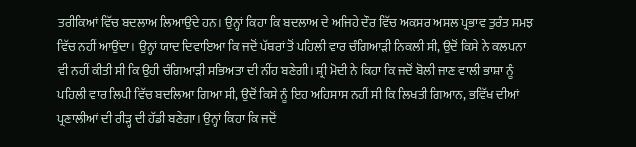ਤਰੀਕਿਆਂ ਵਿੱਚ ਬਦਲਾਅ ਲਿਆਉਂਦੇ ਹਨ। ਉਨ੍ਹਾਂ ਕਿਹਾ ਕਿ ਬਦਲਾਅ ਦੇ ਅਜਿਹੇ ਦੌਰ ਵਿੱਚ ਅਕਸਰ ਅਸਲ ਪ੍ਰਭਾਵ ਤੁਰੰਤ ਸਮਝ ਵਿੱਚ ਨਹੀਂ ਆਉਂਦਾ। ਉਨ੍ਹਾਂ ਯਾਦ ਦਿਵਾਇਆ ਕਿ ਜਦੋਂ ਪੱਥਰਾਂ ਤੋਂ ਪਹਿਲੀ ਵਾਰ ਚੰਗਿਆੜੀ ਨਿਕਲੀ ਸੀ, ਉਦੋਂ ਕਿਸੇ ਨੇ ਕਲਪਨਾ ਵੀ ਨਹੀਂ ਕੀਤੀ ਸੀ ਕਿ ਉਹੀ ਚੰਗਿਆੜੀ ਸਭਿਅਤਾ ਦੀ ਨੀਂਹ ਬਣੇਗੀ। ਸ਼੍ਰੀ ਮੋਦੀ ਨੇ ਕਿਹਾ ਕਿ ਜਦੋਂ ਬੋਲੀ ਜਾਣ ਵਾਲੀ ਭਾਸ਼ਾ ਨੂੰ ਪਹਿਲੀ ਵਾਰ ਲਿਪੀ ਵਿੱਚ ਬਦਲਿਆ ਗਿਆ ਸੀ, ਉਦੋਂ ਕਿਸੇ ਨੂੰ ਇਹ ਅਹਿਸਾਸ ਨਹੀਂ ਸੀ ਕਿ ਲਿਖਤੀ ਗਿਆਨ, ਭਵਿੱਖ ਦੀਆਂ ਪ੍ਰਣਾਲੀਆਂ ਦੀ ਰੀੜ੍ਹ ਦੀ ਹੱਡੀ ਬਣੇਗਾ। ਉਨ੍ਹਾਂ ਕਿਹਾ ਕਿ ਜਦੋਂ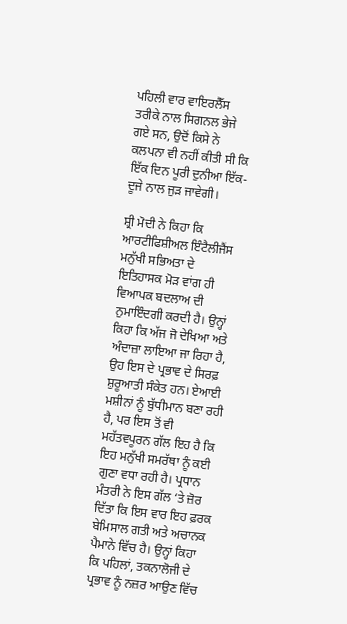ਪਹਿਲੀ ਵਾਰ ਵਾਇਰਲੈੱਸ ਤਰੀਕੇ ਨਾਲ ਸਿਗਨਲ ਭੇਜੇ ਗਏ ਸਨ, ਉਦੋਂ ਕਿਸੇ ਨੇ ਕਲਪਨਾ ਵੀ ਨਹੀਂ ਕੀਤੀ ਸੀ ਕਿ ਇੱਕ ਦਿਨ ਪੂਰੀ ਦੁਨੀਆ ਇੱਕ-ਦੂਜੇ ਨਾਲ ਜੁੜ ਜਾਵੇਗੀ।

ਸ਼੍ਰੀ ਮੋਦੀ ਨੇ ਕਿਹਾ ਕਿ ਆਰਟੀਫਿਸ਼ੀਅਲ ਇੰਟੈਲੀਜੈਂਸ ਮਨੁੱਖੀ ਸਭਿਅਤਾ ਦੇ ਇਤਿਹਾਸਕ ਮੋੜ ਵਾਂਗ ਹੀ ਵਿਆਪਕ ਬਦਲਾਅ ਦੀ ਨੁਮਾਇੰਦਗੀ ਕਰਦੀ ਹੈ। ਉਨ੍ਹਾਂ ਕਿਹਾ ਕਿ ਅੱਜ ਜੋ ਦੇਖਿਆ ਅਤੇ ਅੰਦਾਜ਼ਾ ਲਾਇਆ ਜਾ ਰਿਹਾ ਹੈ, ਉਹ ਇਸ ਦੇ ਪ੍ਰਭਾਵ ਦੇ ਸਿਰਫ਼ ਸ਼ੁਰੂਆਤੀ ਸੰਕੇਤ ਹਨ। ਏਆਈ ਮਸ਼ੀਨਾਂ ਨੂੰ ਬੁੱਧੀਮਾਨ ਬਣਾ ਰਹੀ ਹੈ, ਪਰ ਇਸ ਤੋਂ ਵੀ ਮਹੱਤਵਪੂਰਨ ਗੱਲ ਇਹ ਹੈ ਕਿ ਇਹ ਮਨੁੱਖੀ ਸਮਰੱਥਾ ਨੂੰ ਕਈ ਗੁਣਾ ਵਧਾ ਰਹੀ ਹੈ। ਪ੍ਰਧਾਨ ਮੰਤਰੀ ਨੇ ਇਸ ਗੱਲ ‘ਤੇ ਜ਼ੋਰ ਦਿੱਤਾ ਕਿ ਇਸ ਵਾਰ ਇਹ ਫ਼ਰਕ ਬੇਮਿਸਾਲ ਗਤੀ ਅਤੇ ਅਚਾਨਕ ਪੈਮਾਨੇ ਵਿੱਚ ਹੈ। ਉਨ੍ਹਾਂ ਕਿਹਾ ਕਿ ਪਹਿਲਾਂ, ਤਕਨਾਲੋਜੀ ਦੇ ਪ੍ਰਭਾਵ ਨੂੰ ਨਜ਼ਰ ਆਉਣ ਵਿੱਚ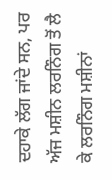ਦਹਾਕੇ ਲੱਗ ਜਾਂਦੇ ਸਨ, ਪਰ ਅੱਜ ਮਸ਼ੀਨ ਲਰਨਿੰਗ ਤੋਂ ਲੈ ਕੇ ਲਰਨਿੰਗ ਮਸ਼ੀਨਾਂ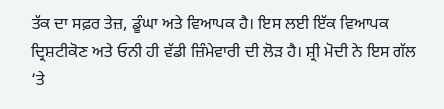ਤੱਕ ਦਾ ਸਫ਼ਰ ਤੇਜ਼, ਡੂੰਘਾ ਅਤੇ ਵਿਆਪਕ ਹੈ। ਇਸ ਲਈ ਇੱਕ ਵਿਆਪਕ ਦ੍ਰਿਸ਼ਟੀਕੋਣ ਅਤੇ ਓਨੀ ਹੀ ਵੱਡੀ ਜ਼ਿੰਮੇਵਾਰੀ ਦੀ ਲੋੜ ਹੈ। ਸ਼੍ਰੀ ਮੋਦੀ ਨੇ ਇਸ ਗੱਲ ‘ਤੇ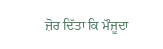ਜ਼ੋਰ ਦਿੱਤਾ ਕਿ ਮੌਜੂਦਾ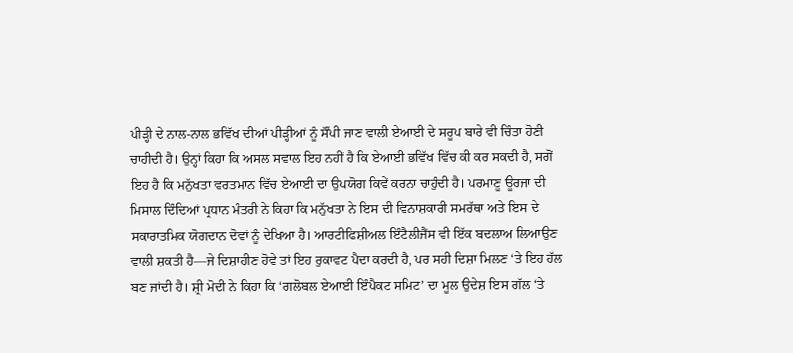ਪੀੜ੍ਹੀ ਦੇ ਨਾਲ-ਨਾਲ ਭਵਿੱਖ ਦੀਆਂ ਪੀੜ੍ਹੀਆਂ ਨੂੰ ਸੌਂਪੀ ਜਾਣ ਵਾਲੀ ਏਆਈ ਦੇ ਸਰੂਪ ਬਾਰੇ ਵੀ ਚਿੰਤਾ ਹੋਣੀ ਚਾਹੀਦੀ ਹੈ। ਉਨ੍ਹਾਂ ਕਿਹਾ ਕਿ ਅਸਲ ਸਵਾਲ ਇਹ ਨਹੀਂ ਹੈ ਕਿ ਏਆਈ ਭਵਿੱਖ ਵਿੱਚ ਕੀ ਕਰ ਸਕਦੀ ਹੈ, ਸਗੋਂ ਇਹ ਹੈ ਕਿ ਮਨੁੱਖਤਾ ਵਰਤਮਾਨ ਵਿੱਚ ਏਆਈ ਦਾ ਉਪਯੋਗ ਕਿਵੇਂ ਕਰਨਾ ਚਾਹੁੰਦੀ ਹੈ। ਪਰਮਾਣੂ ਊਰਜਾ ਦੀ ਮਿਸਾਲ ਦਿੰਦਿਆਂ ਪ੍ਰਧਾਨ ਮੰਤਰੀ ਨੇ ਕਿਹਾ ਕਿ ਮਨੁੱਖਤਾ ਨੇ ਇਸ ਦੀ ਵਿਨਾਸ਼ਕਾਰੀ ਸਮਰੱਥਾ ਅਤੇ ਇਸ ਦੇ ਸਕਾਰਾਤਮਿਕ ਯੋਗਦਾਨ ਦੋਵਾਂ ਨੂੰ ਦੇਖਿਆ ਹੈ। ਆਰਟੀਫਿਸ਼ੀਅਲ ਇੰਟੈਲੀਜੈਂਸ ਵੀ ਇੱਕ ਬਦਲਾਅ ਲਿਆਉਣ ਵਾਲੀ ਸ਼ਕਤੀ ਹੈ—ਜੇ ਦਿਸ਼ਾਹੀਣ ਹੋਵੇ ਤਾਂ ਇਹ ਰੁਕਾਵਟ ਪੈਦਾ ਕਰਦੀ ਹੈ, ਪਰ ਸਹੀ ਦਿਸ਼ਾ ਮਿਲਣ ‘ਤੇ ਇਹ ਹੱਲ ਬਣ ਜਾਂਦੀ ਹੈ। ਸ਼੍ਰੀ ਮੋਦੀ ਨੇ ਕਿਹਾ ਕਿ ‘ਗਲੋਬਲ ਏਆਈ ਇੰਪੈਕਟ ਸਮਿਟ’ ਦਾ ਮੂਲ ਉਦੇਸ਼ ਇਸ ਗੱਲ ‘ਤੇ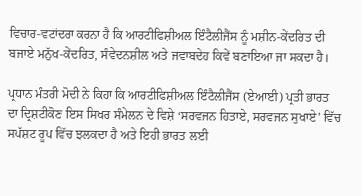ਵਿਚਾਰ-ਵਟਾਂਦਰਾ ਕਰਨਾ ਹੈ ਕਿ ਆਰਟੀਫਿਸ਼ੀਅਲ ਇੰਟੈਲੀਜੈਂਸ ਨੂੰ ਮਸ਼ੀਨ-ਕੇਂਦਰਿਤ ਦੀ ਬਜਾਏ ਮਨੁੱਖ-ਕੇਂਦਰਿਤ, ਸੰਵੇਦਨਸ਼ੀਲ ਅਤੇ ਜਵਾਬਦੇਹ ਕਿਵੇਂ ਬਣਾਇਆ ਜਾ ਸਕਦਾ ਹੈ।

ਪ੍ਰਧਾਨ ਮੰਤਰੀ ਮੋਦੀ ਨੇ ਕਿਹਾ ਕਿ ਆਰਟੀਫਿਸ਼ੀਅਲ ਇੰਟੈਲੀਜੈਂਸ (ਏਆਈ) ਪ੍ਰਤੀ ਭਾਰਤ ਦਾ ਦ੍ਰਿਸ਼ਟੀਕੋਣ ਇਸ ਸਿਖਰ ਸੰਮੇਲਨ ਦੇ ਵਿਸ਼ੇ ‘ਸਰਵਜਨ ਹਿਤਾਏ, ਸਰਵਜਨ ਸੁਖਾਏ’ ਵਿੱਚ ਸਪੱਸ਼ਟ ਰੂਪ ਵਿੱਚ ਝਲਕਦਾ ਹੈ ਅਤੇ ਇਹੀ ਭਾਰਤ ਲਈ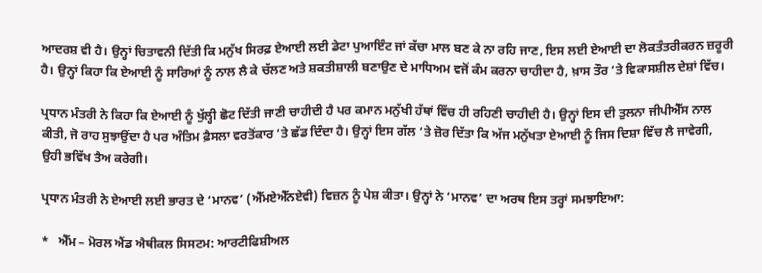ਆਦਰਸ਼ ਵੀ ਹੈ। ਉਨ੍ਹਾਂ ਚਿਤਾਵਨੀ ਦਿੱਤੀ ਕਿ ਮਨੁੱਖ ਸਿਰਫ਼ ਏਆਈ ਲਈ ਡੇਟਾ ਪੁਆਇੰਟ ਜਾਂ ਕੱਚਾ ਮਾਲ ਬਣ ਕੇ ਨਾ ਰਹਿ ਜਾਣ, ਇਸ ਲਈ ਏਆਈ ਦਾ ਲੋਕਤੰਤਰੀਕਰਨ ਜ਼ਰੂਰੀ ਹੈ। ਉਨ੍ਹਾਂ ਕਿਹਾ ਕਿ ਏਆਈ ਨੂੰ ਸਾਰਿਆਂ ਨੂੰ ਨਾਲ ਲੈ ਕੇ ਚੱਲਣ ਅਤੇ ਸ਼ਕਤੀਸ਼ਾਲੀ ਬਣਾਉਣ ਦੇ ਮਾਧਿਅਮ ਵਜੋਂ ਕੰਮ ਕਰਨਾ ਚਾਹੀਦਾ ਹੈ, ਖ਼ਾਸ ਤੌਰ ‘ਤੇ ਵਿਕਾਸਸ਼ੀਲ ਦੇਸ਼ਾਂ ਵਿੱਚ।

ਪ੍ਰਧਾਨ ਮੰਤਰੀ ਨੇ ਕਿਹਾ ਕਿ ਏਆਈ ਨੂੰ ਖੁੱਲ੍ਹੀ ਛੋਟ ਦਿੱਤੀ ਜਾਣੀ ਚਾਹੀਦੀ ਹੈ ਪਰ ਕਮਾਨ ਮਨੁੱਖੀ ਹੱਥਾਂ ਵਿੱਚ ਹੀ ਰਹਿਣੀ ਚਾਹੀਦੀ ਹੈ। ਉਨ੍ਹਾਂ ਇਸ ਦੀ ਤੁਲਨਾ ਜੀਪੀਐੱਸ ਨਾਲ ਕੀਤੀ, ਜੋ ਰਾਹ ਸੁਝਾਉਂਦਾ ਹੈ ਪਰ ਅੰਤਿਮ ਫ਼ੈਸਲਾ ਵਰਤੋਂਕਾਰ ‘ਤੇ ਛੱਡ ਦਿੰਦਾ ਹੈ। ਉਨ੍ਹਾਂ ਇਸ ਗੱਲ ‘ਤੇ ਜ਼ੋਰ ਦਿੱਤਾ ਕਿ ਅੱਜ ਮਨੁੱਖਤਾ ਏਆਈ ਨੂੰ ਜਿਸ ਦਿਸ਼ਾ ਵਿੱਚ ਲੈ ਜਾਵੇਗੀ, ਉਹੀ ਭਵਿੱਖ ਤੈਅ ਕਰੇਗੀ।

ਪ੍ਰਧਾਨ ਮੰਤਰੀ ਨੇ ਏਆਈ ਲਈ ਭਾਰਤ ਦੇ ‘ਮਾਨਵ’ (ਐੱਮਏਐੱਨਏਵੀ) ਵਿਜ਼ਨ ਨੂੰ ਪੇਸ਼ ਕੀਤਾ। ਉਨ੍ਹਾਂ ਨੇ ‘ਮਾਨਵ’ ਦਾ ਅਰਥ ਇਸ ਤਰ੍ਹਾਂ ਸਮਝਾਇਆ:

*   ਐੱਮ – ਮੋਰਲ ਐਂਡ ਐਥੀਕਲ ਸਿਸਟਮ: ਆਰਟੀਫਿਸ਼ੀਅਲ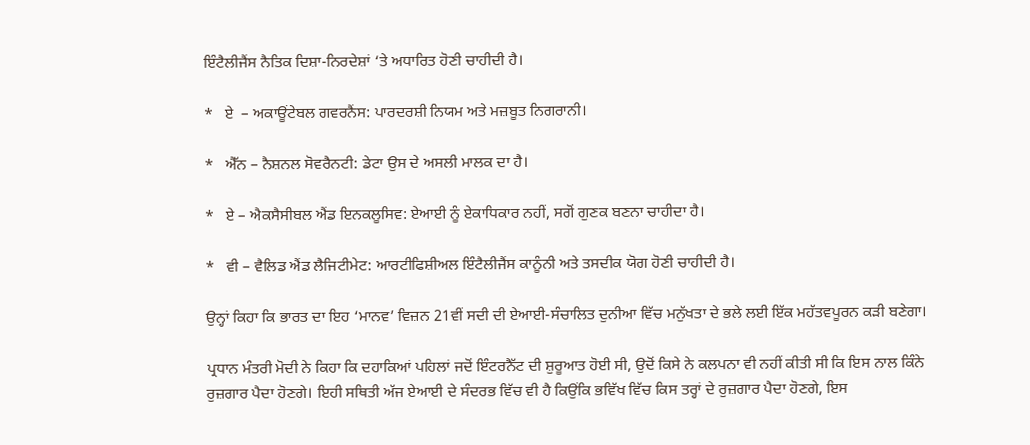ਇੰਟੈਲੀਜੈਂਸ ਨੈਤਿਕ ਦਿਸ਼ਾ-ਨਿਰਦੇਸ਼ਾਂ ‘ਤੇ ਅਧਾਰਿਤ ਹੋਣੀ ਚਾਹੀਦੀ ਹੈ।

*   ਏ  – ਅਕਾਊਂਟੇਬਲ ਗਵਰਨੈਂਸ: ਪਾਰਦਰਸ਼ੀ ਨਿਯਮ ਅਤੇ ਮਜ਼ਬੂਤ ਨਿਗਰਾਨੀ।

*   ਐੱਨ – ਨੈਸ਼ਨਲ ਸੋਵਰੈਨਟੀ: ਡੇਟਾ ਉਸ ਦੇ ਅਸਲੀ ਮਾਲਕ ਦਾ ਹੈ।

*   ਏ – ਐਕਸੈਸੀਬਲ ਐਂਡ ਇਨਕਲੂਸਿਵ: ਏਆਈ ਨੂੰ ਏਕਾਧਿਕਾਰ ਨਹੀਂ, ਸਗੋਂ ਗੁਣਕ ਬਣਨਾ ਚਾਹੀਦਾ ਹੈ।

*   ਵੀ – ਵੈਲਿਡ ਐਂਡ ਲੈਜਿਟੀਮੇਟ: ਆਰਟੀਫਿਸ਼ੀਅਲ ਇੰਟੈਲੀਜੈਂਸ ਕਾਨੂੰਨੀ ਅਤੇ ਤਸਦੀਕ ਯੋਗ ਹੋਣੀ ਚਾਹੀਦੀ ਹੈ।

ਉਨ੍ਹਾਂ ਕਿਹਾ ਕਿ ਭਾਰਤ ਦਾ ਇਹ ‘ਮਾਨਵ’ ਵਿਜ਼ਨ 21ਵੀਂ ਸਦੀ ਦੀ ਏਆਈ-ਸੰਚਾਲਿਤ ਦੁਨੀਆ ਵਿੱਚ ਮਨੁੱਖਤਾ ਦੇ ਭਲੇ ਲਈ ਇੱਕ ਮਹੱਤਵਪੂਰਨ ਕੜੀ ਬਣੇਗਾ।

ਪ੍ਰਧਾਨ ਮੰਤਰੀ ਮੋਦੀ ਨੇ ਕਿਹਾ ਕਿ ਦਹਾਕਿਆਂ ਪਹਿਲਾਂ ਜਦੋਂ ਇੰਟਰਨੈੱਟ ਦੀ ਸ਼ੁਰੂਆਤ ਹੋਈ ਸੀ, ਉਦੋਂ ਕਿਸੇ ਨੇ ਕਲਪਨਾ ਵੀ ਨਹੀਂ ਕੀਤੀ ਸੀ ਕਿ ਇਸ ਨਾਲ ਕਿੰਨੇ ਰੁਜ਼ਗਾਰ ਪੈਦਾ ਹੋਣਗੇ। ਇਹੀ ਸਥਿਤੀ ਅੱਜ ਏਆਈ ਦੇ ਸੰਦਰਭ ਵਿੱਚ ਵੀ ਹੈ ਕਿਉਂਕਿ ਭਵਿੱਖ ਵਿੱਚ ਕਿਸ ਤਰ੍ਹਾਂ ਦੇ ਰੁਜ਼ਗਾਰ ਪੈਦਾ ਹੋਣਗੇ, ਇਸ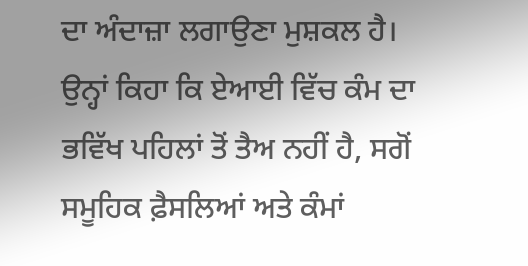ਦਾ ਅੰਦਾਜ਼ਾ ਲਗਾਉਣਾ ਮੁਸ਼ਕਲ ਹੈ। ਉਨ੍ਹਾਂ ਕਿਹਾ ਕਿ ਏਆਈ ਵਿੱਚ ਕੰਮ ਦਾ ਭਵਿੱਖ ਪਹਿਲਾਂ ਤੋਂ ਤੈਅ ਨਹੀਂ ਹੈ, ਸਗੋਂ ਸਮੂਹਿਕ ਫ਼ੈਸਲਿਆਂ ਅਤੇ ਕੰਮਾਂ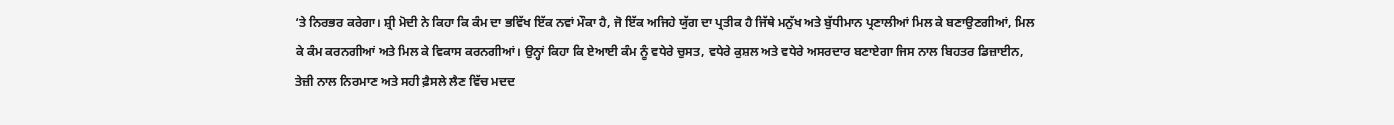‘ਤੇ ਨਿਰਭਰ ਕਰੇਗਾ। ਸ਼੍ਰੀ ਮੋਦੀ ਨੇ ਕਿਹਾ ਕਿ ਕੰਮ ਦਾ ਭਵਿੱਖ ਇੱਕ ਨਵਾਂ ਮੌਕਾ ਹੈ, ਜੋ ਇੱਕ ਅਜਿਹੇ ਯੁੱਗ ਦਾ ਪ੍ਰਤੀਕ ਹੈ ਜਿੱਥੇ ਮਨੁੱਖ ਅਤੇ ਬੁੱਧੀਮਾਨ ਪ੍ਰਣਾਲੀਆਂ ਮਿਲ ਕੇ ਬਣਾਉਣਗੀਆਂ, ਮਿਲ ਕੇ ਕੰਮ ਕਰਨਗੀਆਂ ਅਤੇ ਮਿਲ ਕੇ ਵਿਕਾਸ ਕਰਨਗੀਆਂ। ਉਨ੍ਹਾਂ ਕਿਹਾ ਕਿ ਏਆਈ ਕੰਮ ਨੂੰ ਵਧੇਰੇ ਚੁਸਤ, ਵਧੇਰੇ ਕੁਸ਼ਲ ਅਤੇ ਵਧੇਰੇ ਅਸਰਦਾਰ ਬਣਾਏਗਾ ਜਿਸ ਨਾਲ ਬਿਹਤਰ ਡਿਜ਼ਾਈਨ, ਤੇਜ਼ੀ ਨਾਲ ਨਿਰਮਾਣ ਅਤੇ ਸਹੀ ਫ਼ੈਸਲੇ ਲੈਣ ਵਿੱਚ ਮਦਦ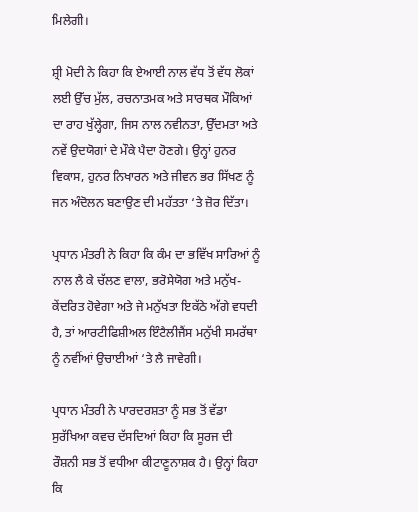ਮਿਲੇਗੀ।

ਸ਼੍ਰੀ ਮੋਦੀ ਨੇ ਕਿਹਾ ਕਿ ਏਆਈ ਨਾਲ ਵੱਧ ਤੋਂ ਵੱਧ ਲੋਕਾਂ ਲਈ ਉੱਚ ਮੁੱਲ, ਰਚਨਾਤਮਕ ਅਤੇ ਸਾਰਥਕ ਮੌਕਿਆਂ ਦਾ ਰਾਹ ਖੁੱਲ੍ਹੇਗਾ, ਜਿਸ ਨਾਲ ਨਵੀਨਤਾ, ਉੱਦਮਤਾ ਅਤੇ ਨਵੇਂ ਉਦਯੋਗਾਂ ਦੇ ਮੌਕੇ ਪੈਦਾ ਹੋਣਗੇ। ਉਨ੍ਹਾਂ ਹੁਨਰ ਵਿਕਾਸ, ਹੁਨਰ ਨਿਖਾਰਨ ਅਤੇ ਜੀਵਨ ਭਰ ਸਿੱਖਣ ਨੂੰ ਜਨ ਅੰਦੋਲਨ ਬਣਾਉਣ ਦੀ ਮਹੱਤਤਾ ‘ਤੇ ਜ਼ੋਰ ਦਿੱਤਾ।

ਪ੍ਰਧਾਨ ਮੰਤਰੀ ਨੇ ਕਿਹਾ ਕਿ ਕੰਮ ਦਾ ਭਵਿੱਖ ਸਾਰਿਆਂ ਨੂੰ ਨਾਲ ਲੈ ਕੇ ਚੱਲਣ ਵਾਲਾ, ਭਰੋਸੇਯੋਗ ਅਤੇ ਮਨੁੱਖ-ਕੇਂਦਰਿਤ ਹੋਵੇਗਾ ਅਤੇ ਜੇ ਮਨੁੱਖਤਾ ਇਕੱਠੇ ਅੱਗੇ ਵਧਦੀ ਹੈ, ਤਾਂ ਆਰਟੀਫਿਸ਼ੀਅਲ ਇੰਟੈਲੀਜੈਂਸ ਮਨੁੱਖੀ ਸਮਰੱਥਾ ਨੂੰ ਨਵੀਂਆਂ ਉਚਾਈਆਂ ‘ਤੇ ਲੈ ਜਾਵੇਗੀ।

ਪ੍ਰਧਾਨ ਮੰਤਰੀ ਨੇ ਪਾਰਦਰਸ਼ਤਾ ਨੂੰ ਸਭ ਤੋਂ ਵੱਡਾ ਸੁਰੱਖਿਆ ਕਵਚ ਦੱਸਦਿਆਂ ਕਿਹਾ ਕਿ ਸੂਰਜ ਦੀ ਰੌਸ਼ਨੀ ਸਭ ਤੋਂ ਵਧੀਆ ਕੀਟਾਣੂਨਾਸ਼ਕ ਹੈ। ਉਨ੍ਹਾਂ ਕਿਹਾ ਕਿ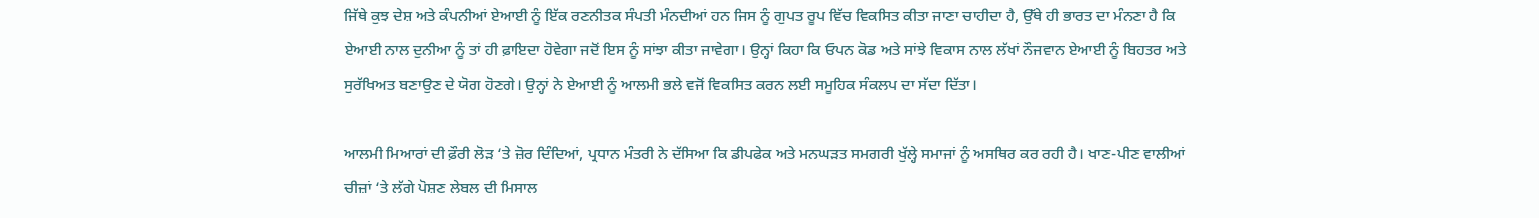ਜਿੱਥੇ ਕੁਝ ਦੇਸ਼ ਅਤੇ ਕੰਪਨੀਆਂ ਏਆਈ ਨੂੰ ਇੱਕ ਰਣਨੀਤਕ ਸੰਪਤੀ ਮੰਨਦੀਆਂ ਹਨ ਜਿਸ ਨੂੰ ਗੁਪਤ ਰੂਪ ਵਿੱਚ ਵਿਕਸਿਤ ਕੀਤਾ ਜਾਣਾ ਚਾਹੀਦਾ ਹੈ, ਉੱਥੇ ਹੀ ਭਾਰਤ ਦਾ ਮੰਨਣਾ ਹੈ ਕਿ ਏਆਈ ਨਾਲ ਦੁਨੀਆ ਨੂੰ ਤਾਂ ਹੀ ਫ਼ਾਇਦਾ ਹੋਵੇਗਾ ਜਦੋਂ ਇਸ ਨੂੰ ਸਾਂਝਾ ਕੀਤਾ ਜਾਵੇਗਾ। ਉਨ੍ਹਾਂ ਕਿਹਾ ਕਿ ਓਪਨ ਕੋਡ ਅਤੇ ਸਾਂਝੇ ਵਿਕਾਸ ਨਾਲ ਲੱਖਾਂ ਨੌਜਵਾਨ ਏਆਈ ਨੂੰ ਬਿਹਤਰ ਅਤੇ ਸੁਰੱਖਿਅਤ ਬਣਾਉਣ ਦੇ ਯੋਗ ਹੋਣਗੇ। ਉਨ੍ਹਾਂ ਨੇ ਏਆਈ ਨੂੰ ਆਲਮੀ ਭਲੇ ਵਜੋਂ ਵਿਕਸਿਤ ਕਰਨ ਲਈ ਸਮੂਹਿਕ ਸੰਕਲਪ ਦਾ ਸੱਦਾ ਦਿੱਤਾ।

ਆਲਮੀ ਮਿਆਰਾਂ ਦੀ ਫ਼ੌਰੀ ਲੋੜ ‘ਤੇ ਜ਼ੋਰ ਦਿੰਦਿਆਂ, ਪ੍ਰਧਾਨ ਮੰਤਰੀ ਨੇ ਦੱਸਿਆ ਕਿ ਡੀਪਫੇਕ ਅਤੇ ਮਨਘੜਤ ਸਮਗਰੀ ਖੁੱਲ੍ਹੇ ਸਮਾਜਾਂ ਨੂੰ ਅਸਥਿਰ ਕਰ ਰਹੀ ਹੈ। ਖਾਣ-ਪੀਣ ਵਾਲੀਆਂ ਚੀਜ਼ਾਂ ‘ਤੇ ਲੱਗੇ ਪੋਸ਼ਣ ਲੇਬਲ ਦੀ ਮਿਸਾਲ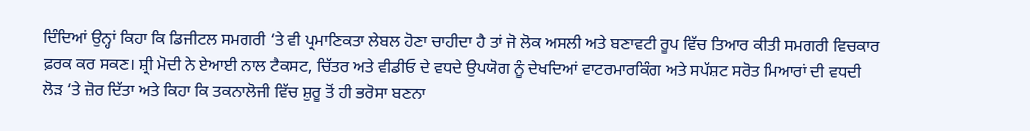ਦਿੰਦਿਆਂ ਉਨ੍ਹਾਂ ਕਿਹਾ ਕਿ ਡਿਜੀਟਲ ਸਮਗਰੀ ‘ਤੇ ਵੀ ਪ੍ਰਮਾਣਿਕਤਾ ਲੇਬਲ ਹੋਣਾ ਚਾਹੀਦਾ ਹੈ ਤਾਂ ਜੋ ਲੋਕ ਅਸਲੀ ਅਤੇ ਬਣਾਵਟੀ ਰੂਪ ਵਿੱਚ ਤਿਆਰ ਕੀਤੀ ਸਮਗਰੀ ਵਿਚਕਾਰ ਫ਼ਰਕ ਕਰ ਸਕਣ। ਸ਼੍ਰੀ ਮੋਦੀ ਨੇ ਏਆਈ ਨਾਲ ਟੈਕਸਟ, ਚਿੱਤਰ ਅਤੇ ਵੀਡੀਓ ਦੇ ਵਧਦੇ ਉਪਯੋਗ ਨੂੰ ਦੇਖਦਿਆਂ ਵਾਟਰਮਾਰਕਿੰਗ ਅਤੇ ਸਪੱਸ਼ਟ ਸਰੋਤ ਮਿਆਰਾਂ ਦੀ ਵਧਦੀ ਲੋੜ ‘ਤੇ ਜ਼ੋਰ ਦਿੱਤਾ ਅਤੇ ਕਿਹਾ ਕਿ ਤਕਨਾਲੋਜੀ ਵਿੱਚ ਸ਼ੁਰੂ ਤੋਂ ਹੀ ਭਰੋਸਾ ਬਣਨਾ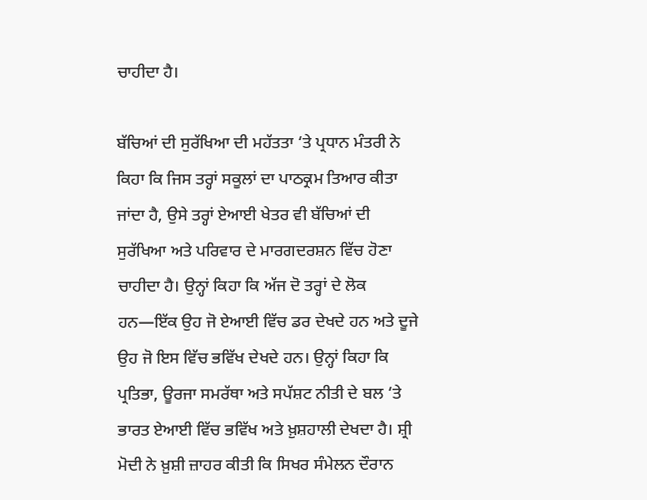ਚਾਹੀਦਾ ਹੈ।

ਬੱਚਿਆਂ ਦੀ ਸੁਰੱਖਿਆ ਦੀ ਮਹੱਤਤਾ ‘ਤੇ ਪ੍ਰਧਾਨ ਮੰਤਰੀ ਨੇ ਕਿਹਾ ਕਿ ਜਿਸ ਤਰ੍ਹਾਂ ਸਕੂਲਾਂ ਦਾ ਪਾਠਕ੍ਰਮ ਤਿਆਰ ਕੀਤਾ ਜਾਂਦਾ ਹੈ, ਉਸੇ ਤਰ੍ਹਾਂ ਏਆਈ ਖੇਤਰ ਵੀ ਬੱਚਿਆਂ ਦੀ ਸੁਰੱਖਿਆ ਅਤੇ ਪਰਿਵਾਰ ਦੇ ਮਾਰਗਦਰਸ਼ਨ ਵਿੱਚ ਹੋਣਾ ਚਾਹੀਦਾ ਹੈ। ਉਨ੍ਹਾਂ ਕਿਹਾ ਕਿ ਅੱਜ ਦੋ ਤਰ੍ਹਾਂ ਦੇ ਲੋਕ ਹਨ—ਇੱਕ ਉਹ ਜੋ ਏਆਈ ਵਿੱਚ ਡਰ ਦੇਖਦੇ ਹਨ ਅਤੇ ਦੂਜੇ ਉਹ ਜੋ ਇਸ ਵਿੱਚ ਭਵਿੱਖ ਦੇਖਦੇ ਹਨ। ਉਨ੍ਹਾਂ ਕਿਹਾ ਕਿ ਪ੍ਰਤਿਭਾ, ਊਰਜਾ ਸਮਰੱਥਾ ਅਤੇ ਸਪੱਸ਼ਟ ਨੀਤੀ ਦੇ ਬਲ ‘ਤੇ ਭਾਰਤ ਏਆਈ ਵਿੱਚ ਭਵਿੱਖ ਅਤੇ ਖ਼ੁਸ਼ਹਾਲੀ ਦੇਖਦਾ ਹੈ। ਸ਼੍ਰੀ ਮੋਦੀ ਨੇ ਖ਼ੁਸ਼ੀ ਜ਼ਾਹਰ ਕੀਤੀ ਕਿ ਸਿਖਰ ਸੰਮੇਲਨ ਦੌਰਾਨ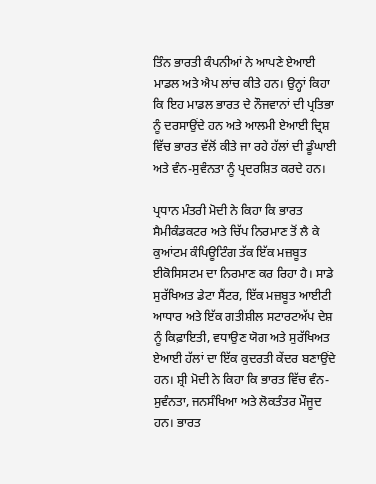ਤਿੰਨ ਭਾਰਤੀ ਕੰਪਨੀਆਂ ਨੇ ਆਪਣੇ ਏਆਈ ਮਾਡਲ ਅਤੇ ਐਪ ਲਾਂਚ ਕੀਤੇ ਹਨ। ਉਨ੍ਹਾਂ ਕਿਹਾ ਕਿ ਇਹ ਮਾਡਲ ਭਾਰਤ ਦੇ ਨੌਜਵਾਨਾਂ ਦੀ ਪ੍ਰਤਿਭਾ ਨੂੰ ਦਰਸਾਉਂਦੇ ਹਨ ਅਤੇ ਆਲਮੀ ਏਆਈ ਦ੍ਰਿਸ਼ ਵਿੱਚ ਭਾਰਤ ਵੱਲੋਂ ਕੀਤੇ ਜਾ ਰਹੇ ਹੱਲਾਂ ਦੀ ਡੂੰਘਾਈ ਅਤੇ ਵੰਨ-ਸੁਵੰਨਤਾ ਨੂੰ ਪ੍ਰਦਰਸ਼ਿਤ ਕਰਦੇ ਹਨ।

ਪ੍ਰਧਾਨ ਮੰਤਰੀ ਮੋਦੀ ਨੇ ਕਿਹਾ ਕਿ ਭਾਰਤ ਸੈਮੀਕੰਡਕਟਰ ਅਤੇ ਚਿੱਪ ਨਿਰਮਾਣ ਤੋਂ ਲੈ ਕੇ ਕੁਆਂਟਮ ਕੰਪਿਊਟਿੰਗ ਤੱਕ ਇੱਕ ਮਜ਼ਬੂਤ ਈਕੋਸਿਸਟਮ ਦਾ ਨਿਰਮਾਣ ਕਰ ਰਿਹਾ ਹੈ। ਸਾਡੇ ਸੁਰੱਖਿਅਤ ਡੇਟਾ ਸੈਂਟਰ, ਇੱਕ ਮਜ਼ਬੂਤ ਆਈਟੀ ਆਧਾਰ ਅਤੇ ਇੱਕ ਗਤੀਸ਼ੀਲ ਸਟਾਰਟਅੱਪ ਦੇਸ਼ ਨੂੰ ਕਿਫ਼ਾਇਤੀ, ਵਧਾਉਣ ਯੋਗ ਅਤੇ ਸੁਰੱਖਿਅਤ ਏਆਈ ਹੱਲਾਂ ਦਾ ਇੱਕ ਕੁਦਰਤੀ ਕੇਂਦਰ ਬਣਾਉਂਦੇ ਹਨ। ਸ਼੍ਰੀ ਮੋਦੀ ਨੇ ਕਿਹਾ ਕਿ ਭਾਰਤ ਵਿੱਚ ਵੰਨ-ਸੁਵੰਨਤਾ, ਜਨਸੰਖਿਆ ਅਤੇ ਲੋਕਤੰਤਰ ਮੌਜੂਦ ਹਨ। ਭਾਰਤ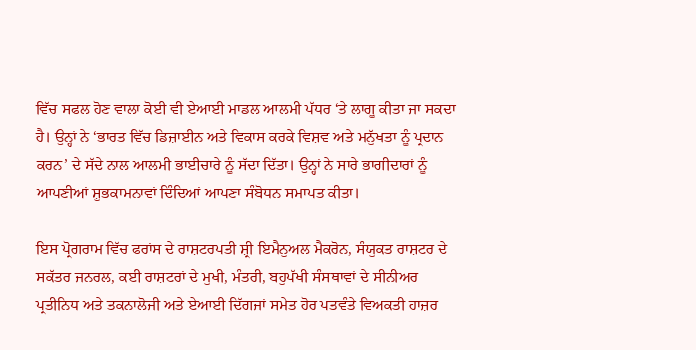ਵਿੱਚ ਸਫਲ ਹੋਣ ਵਾਲਾ ਕੋਈ ਵੀ ਏਆਈ ਮਾਡਲ ਆਲਮੀ ਪੱਧਰ ‘ਤੇ ਲਾਗੂ ਕੀਤਾ ਜਾ ਸਕਦਾ ਹੈ। ਉਨ੍ਹਾਂ ਨੇ ‘ਭਾਰਤ ਵਿੱਚ ਡਿਜ਼ਾਈਨ ਅਤੇ ਵਿਕਾਸ ਕਰਕੇ ਵਿਸ਼ਵ ਅਤੇ ਮਨੁੱਖਤਾ ਨੂੰ ਪ੍ਰਦਾਨ ਕਰਨ’ ਦੇ ਸੱਦੇ ਨਾਲ ਆਲਮੀ ਭਾਈਚਾਰੇ ਨੂੰ ਸੱਦਾ ਦਿੱਤਾ। ਉਨ੍ਹਾਂ ਨੇ ਸਾਰੇ ਭਾਗੀਦਾਰਾਂ ਨੂੰ ਆਪਣੀਆਂ ਸ਼ੁਭਕਾਮਨਾਵਾਂ ਦਿੰਦਿਆਂ ਆਪਣਾ ਸੰਬੋਧਨ ਸਮਾਪਤ ਕੀਤਾ।

ਇਸ ਪ੍ਰੋਗਰਾਮ ਵਿੱਚ ਫਰਾਂਸ ਦੇ ਰਾਸ਼ਟਰਪਤੀ ਸ਼੍ਰੀ ਇਮੈਨੁਅਲ ਮੈਕਰੋਨ, ਸੰਯੁਕਤ ਰਾਸ਼ਟਰ ਦੇ ਸਕੱਤਰ ਜਨਰਲ, ਕਈ ਰਾਸ਼ਟਰਾਂ ਦੇ ਮੁਖੀ, ਮੰਤਰੀ, ਬਹੁਪੱਖੀ ਸੰਸਥਾਵਾਂ ਦੇ ਸੀਨੀਅਰ ਪ੍ਰਤੀਨਿਧ ਅਤੇ ਤਕਨਾਲੋਜੀ ਅਤੇ ਏਆਈ ਦਿੱਗਜਾਂ ਸਮੇਤ ਹੋਰ ਪਤਵੰਤੇ ਵਿਅਕਤੀ ਹਾਜ਼ਰ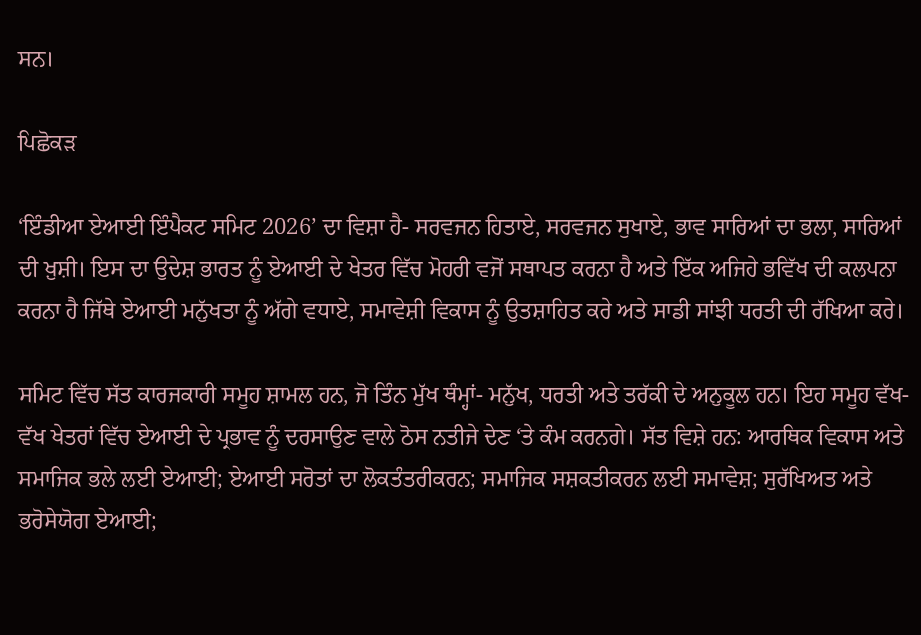ਸਨ।

ਪਿਛੋਕੜ

‘ਇੰਡੀਆ ਏਆਈ ਇੰਪੈਕਟ ਸਮਿਟ 2026’ ਦਾ ਵਿਸ਼ਾ ਹੈ- ਸਰਵਜਨ ਹਿਤਾਏ, ਸਰਵਜਨ ਸੁਖਾਏ, ਭਾਵ ਸਾਰਿਆਂ ਦਾ ਭਲਾ, ਸਾਰਿਆਂ ਦੀ ਖ਼ੁਸ਼ੀ। ਇਸ ਦਾ ਉਦੇਸ਼ ਭਾਰਤ ਨੂੰ ਏਆਈ ਦੇ ਖੇਤਰ ਵਿੱਚ ਮੋਹਰੀ ਵਜੋਂ ਸਥਾਪਤ ਕਰਨਾ ਹੈ ਅਤੇ ਇੱਕ ਅਜਿਹੇ ਭਵਿੱਖ ਦੀ ਕਲਪਨਾ ਕਰਨਾ ਹੈ ਜਿੱਥੇ ਏਆਈ ਮਨੁੱਖਤਾ ਨੂੰ ਅੱਗੇ ਵਧਾਏ, ਸਮਾਵੇਸ਼ੀ ਵਿਕਾਸ ਨੂੰ ਉਤਸ਼ਾਹਿਤ ਕਰੇ ਅਤੇ ਸਾਡੀ ਸਾਂਝੀ ਧਰਤੀ ਦੀ ਰੱਖਿਆ ਕਰੇ।

ਸਮਿਟ ਵਿੱਚ ਸੱਤ ਕਾਰਜਕਾਰੀ ਸਮੂਹ ਸ਼ਾਮਲ ਹਨ, ਜੋ ਤਿੰਨ ਮੁੱਖ ਥੰਮ੍ਹਾਂ- ਮਨੁੱਖ, ਧਰਤੀ ਅਤੇ ਤਰੱਕੀ ਦੇ ਅਨੁਕੂਲ ਹਨ। ਇਹ ਸਮੂਹ ਵੱਖ-ਵੱਖ ਖੇਤਰਾਂ ਵਿੱਚ ਏਆਈ ਦੇ ਪ੍ਰਭਾਵ ਨੂੰ ਦਰਸਾਉਣ ਵਾਲੇ ਠੋਸ ਨਤੀਜੇ ਦੇਣ ‘ਤੇ ਕੰਮ ਕਰਨਗੇ। ਸੱਤ ਵਿਸ਼ੇ ਹਨ: ਆਰਥਿਕ ਵਿਕਾਸ ਅਤੇ ਸਮਾਜਿਕ ਭਲੇ ਲਈ ਏਆਈ; ਏਆਈ ਸਰੋਤਾਂ ਦਾ ਲੋਕਤੰਤਰੀਕਰਨ; ਸਮਾਜਿਕ ਸਸ਼ਕਤੀਕਰਨ ਲਈ ਸਮਾਵੇਸ਼; ਸੁਰੱਖਿਅਤ ਅਤੇ ਭਰੋਸੇਯੋਗ ਏਆਈ;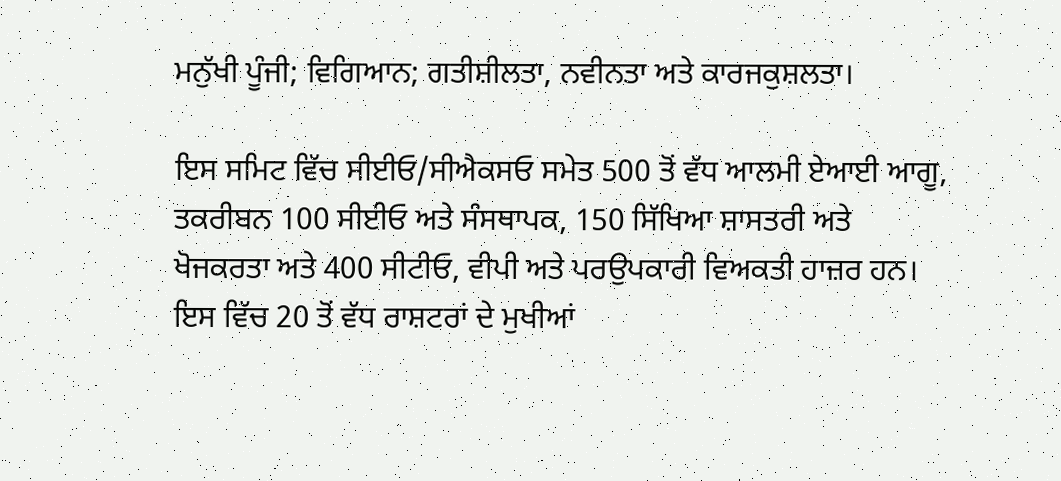ਮਨੁੱਖੀ ਪੂੰਜੀ; ਵਿਗਿਆਨ; ਗਤੀਸ਼ੀਲਤਾ, ਨਵੀਨਤਾ ਅਤੇ ਕਾਰਜਕੁਸ਼ਲਤਾ।

ਇਸ ਸਮਿਟ ਵਿੱਚ ਸੀਈਓ/ਸੀਐਕਸਓ ਸਮੇਤ 500 ਤੋਂ ਵੱਧ ਆਲਮੀ ਏਆਈ ਆਗੂ, ਤਕਰੀਬਨ 100 ਸੀਈਓ ਅਤੇ ਸੰਸਥਾਪਕ, 150 ਸਿੱਖਿਆ ਸ਼ਾਸਤਰੀ ਅਤੇ ਖੋਜਕਰਤਾ ਅਤੇ 400 ਸੀਟੀਓ, ਵੀਪੀ ਅਤੇ ਪਰਉਪਕਾਰੀ ਵਿਅਕਤੀ ਹਾਜ਼ਰ ਹਨ। ਇਸ ਵਿੱਚ 20 ਤੋਂ ਵੱਧ ਰਾਸ਼ਟਰਾਂ ਦੇ ਮੁਖੀਆਂ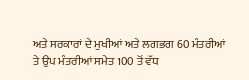ਅਤੇ ਸਰਕਾਰਾਂ ਦੇ ਮੁਖੀਆਂ ਅਤੇ ਲਗਭਗ 60 ਮੰਤਰੀਆਂ ਤੇ ਉਪ ਮੰਤਰੀਆਂ ਸਮੇਤ 100 ਤੋਂ ਵੱਧ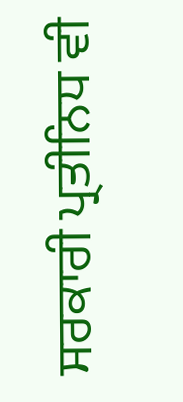ਸਰਕਾਰੀ ਪ੍ਰਤੀਨਿਧ ਵੀ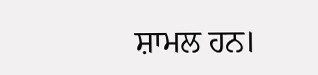ਸ਼ਾਮਲ ਹਨ।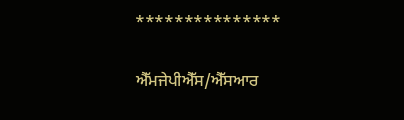***************

ਐੱਮਜੇਪੀਐੱਸ/ਐੱਸਆਰ